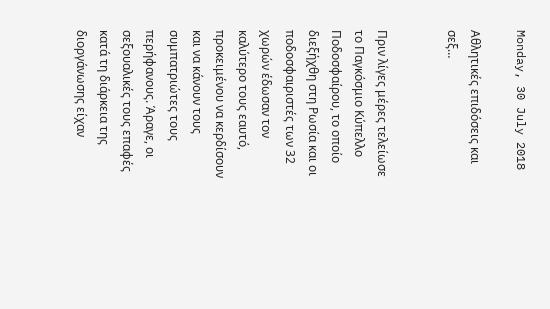Monday, 30 July 2018

Αθλητικές επιδόσεις και σεξ…


Πριν λίγες μέρες τελείωσε το Παγκόσμιο Κύπελλο Ποδοσφαίρου, το οποίο διεξήχθη στη Ρωσία και οι ποδοσφαιριστές των 32 χωρών έδωσαν τον καλύτερο τους εαυτό, προκειμένου να κερδίσουν και να κάνουν τους συμπατριώτες τους περήφανους. Άραγε, οι σεξουαλικές τους επαφές κατά τη διάρκεια της διοργάνωσης είχαν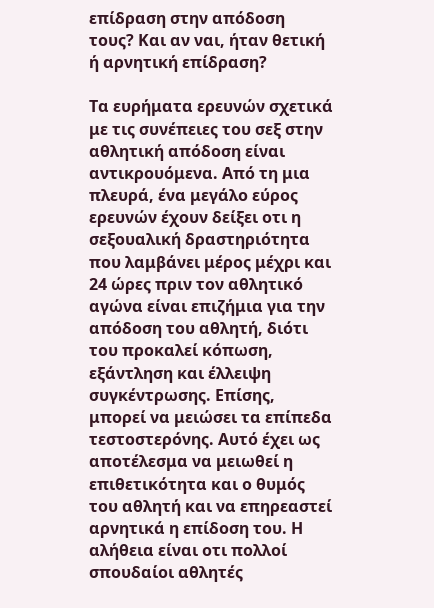επίδραση στην απόδοση τους? Και αν ναι, ήταν θετική ή αρνητική επίδραση?

Τα ευρήματα ερευνών σχετικά με τις συνέπειες του σεξ στην αθλητική απόδοση είναι αντικρουόμενα. Από τη μια πλευρά, ένα μεγάλο εύρος ερευνών έχουν δείξει οτι η σεξουαλική δραστηριότητα που λαμβάνει μέρος μέχρι και 24 ώρες πριν τον αθλητικό αγώνα είναι επιζήμια για την απόδοση του αθλητή, διότι του προκαλεί κόπωση, εξάντληση και έλλειψη συγκέντρωσης. Επίσης, μπορεί να μειώσει τα επίπεδα τεστοστερόνης. Αυτό έχει ως αποτέλεσμα να μειωθεί η επιθετικότητα και ο θυμός του αθλητή και να επηρεαστεί αρνητικά η επίδοση του. Η αλήθεια είναι οτι πολλοί σπουδαίοι αθλητές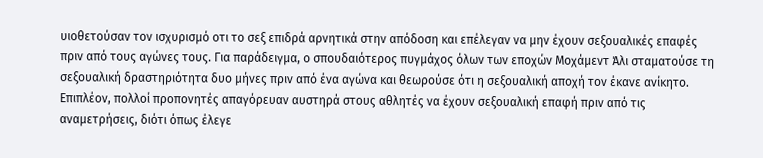υιοθετούσαν τον ισχυρισμό οτι το σεξ επιδρά αρνητικά στην απόδοση και επέλεγαν να μην έχουν σεξουαλικές επαφές πριν από τους αγώνες τους. Για παράδειγμα, ο σπουδαιότερος πυγμάχος όλων των εποχών Μοχάμεντ Άλι σταματούσε τη σεξουαλική δραστηριότητα δυο μήνες πριν από ένα αγώνα και θεωρούσε ότι η σεξουαλική αποχή τον έκανε ανίκητο. Επιπλέον, πολλοί προπονητές απαγόρευαν αυστηρά στους αθλητές να έχουν σεξουαλική επαφή πριν από τις αναμετρήσεις, διότι όπως έλεγε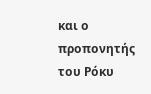και ο προπονητής του Ρόκυ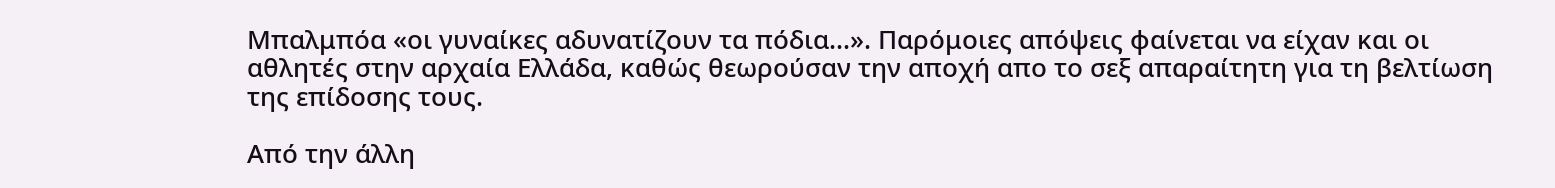Μπαλμπόα «οι γυναίκες αδυνατίζουν τα πόδια...». Παρόμοιες απόψεις φαίνεται να είχαν και οι αθλητές στην αρχαία Ελλάδα, καθώς θεωρούσαν την αποχή απο το σεξ απαραίτητη για τη βελτίωση της επίδοσης τους.

Από την άλλη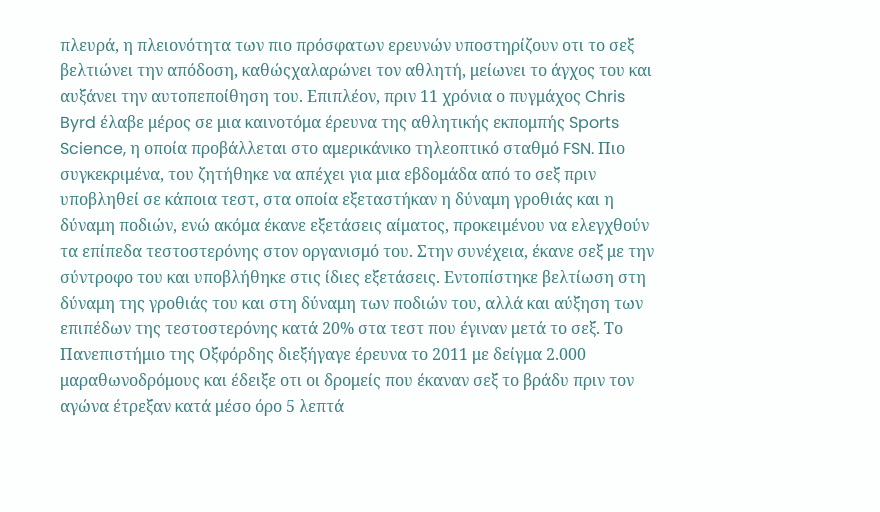πλευρά, η πλειονότητα των πιο πρόσφατων ερευνών υποστηρίζουν οτι το σεξ βελτιώνει την απόδοση, καθώςχαλαρώνει τον αθλητή, μείωνει το άγχος του και αυξάνει την αυτοπεποίθηση του. Επιπλέον, πριν 11 χρόνια ο πυγμάχος Chris Byrd έλαβε μέρος σε μια καινοτόμα έρευνα της αθλητικής εκπομπής Sports Science, η οποία προβάλλεται στο αμερικάνικο τηλεοπτικό σταθμό FSN. Πιο συγκεκριμένα, του ζητήθηκε να απέχει για μια εβδομάδα από το σεξ πριν υποβληθεί σε κάποια τεστ, στα οποία εξεταστήκαν η δύναμη γροθιάς και η δύναμη ποδιών, ενώ ακόμα έκανε εξετάσεις αίματος, προκειμένου να ελεγχθούν τα επίπεδα τεστοστερόνης στον οργανισμό του. Στην συνέχεια, έκανε σεξ με την σύντροφο του και υποβλήθηκε στις ίδιες εξετάσεις. Εντοπίστηκε βελτίωση στη δύναμη της γροθιάς του και στη δύναμη των ποδιών του, αλλά και αύξηση των επιπέδων της τεστοστερόνης κατά 20% στα τεστ που έγιναν μετά το σεξ. Το Πανεπιστήμιο της Οξφόρδης διεξήγαγε έρευνα το 2011 με δείγμα 2.000 μαραθωνοδρόμους και έδειξε οτι οι δρομείς που έκαναν σεξ το βράδυ πριν τον αγώνα έτρεξαν κατά μέσο όρο 5 λεπτά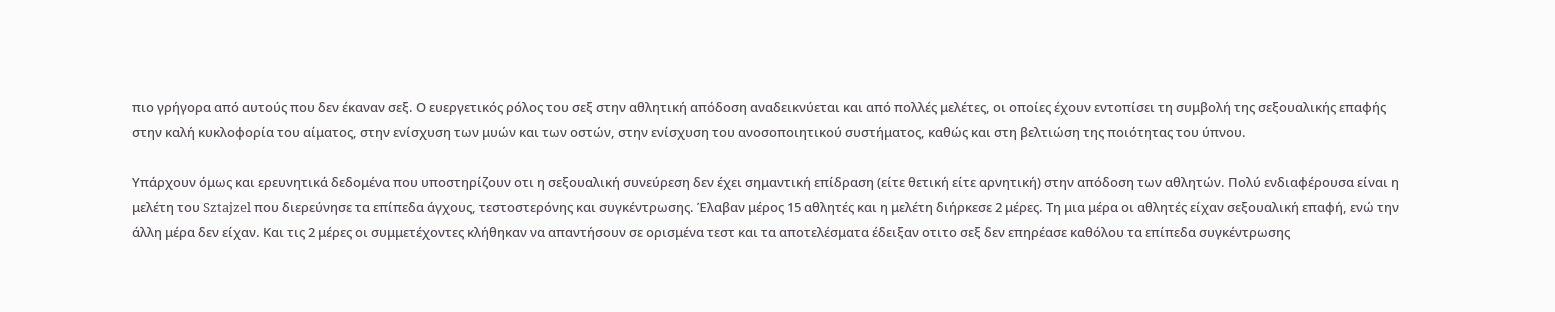πιο γρήγορα από αυτούς που δεν έκαναν σεξ. Ο ευεργετικός ρόλος του σεξ στην αθλητική απόδοση αναδεικνύεται και από πολλές μελέτες, οι οποίες έχουν εντοπίσει τη συμβολή της σεξουαλικής επαφής στην καλή κυκλοφορία του αίματος, στην ενίσχυση των μυών και των οστών, στην ενίσχυση του ανοσοποιητικού συστήματος, καθώς και στη βελτιώση της ποιότητας του ύπνου.

Υπάρχουν όμως και ερευνητικά δεδομένα που υποστηρίζουν οτι η σεξουαλική συνεύρεση δεν έχει σημαντική επίδραση (είτε θετική είτε αρνητική) στην απόδοση των αθλητών. Πολύ ενδιαφέρουσα είναι η μελέτη του Sztajzel που διερεύνησε τα επίπεδα άγχους, τεστοστερόνης και συγκέντρωσης. Έλαβαν μέρος 15 αθλητές και η μελέτη διήρκεσε 2 μέρες. Τη μια μέρα οι αθλητές είχαν σεξουαλική επαφή, ενώ την άλλη μέρα δεν είχαν. Και τις 2 μέρες οι συμμετέχοντες κλήθηκαν να απαντήσουν σε ορισμένα τεστ και τα αποτελέσματα έδειξαν οτιτο σεξ δεν επηρέασε καθόλου τα επίπεδα συγκέντρωσης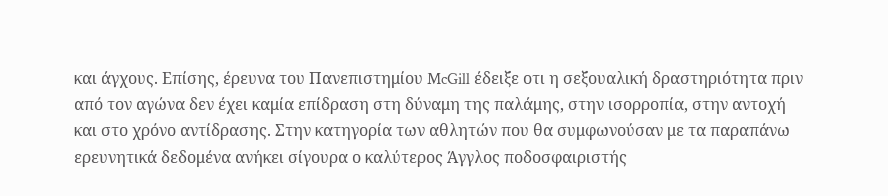και άγχους. Επίσης, έρευνα του Πανεπιστημίου McGill έδειξε οτι η σεξουαλική δραστηριότητα πριν από τον αγώνα δεν έχει καμία επίδραση στη δύναμη της παλάμης, στην ισορροπία, στην αντοχή και στο χρόνο αντίδρασης. Στην κατηγορία των αθλητών που θα συμφωνούσαν με τα παραπάνω ερευνητικά δεδομένα ανήκει σίγουρα ο καλύτερος Άγγλος ποδοσφαιριστής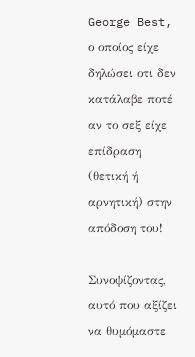George Best, ο οποίος είχε δηλώσει οτι δεν κατάλαβε ποτέ αν το σεξ είχε επίδραση (θετική ή αρνητική) στην απόδοση του!

Συνοψίζοντας, αυτό που αξίζει να θυμόμαστε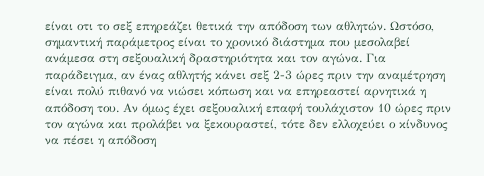είναι οτι το σεξ επηρεάζει θετικά την απόδοση των αθλητών. Ωστόσο, σημαντική παράμετρος είναι το χρονικό διάστημα που μεσολαβεί ανάμεσα στη σεξουαλική δραστηριότητα και τον αγώνα. Για παράδειγμα, αν ένας αθλητής κάνει σεξ 2-3 ώρες πριν την αναμέτρηση είναι πολύ πιθανό να νιώσει κόπωση και να επηρεαστεί αρνητικά η απόδοση του. Αν όμως έχει σεξουαλική επαφή τουλάχιστον 10 ώρες πριν τον αγώνα και προλάβει να ξεκουραστεί, τότε δεν ελλοχεύει ο κίνδυνος να πέσει η απόδοση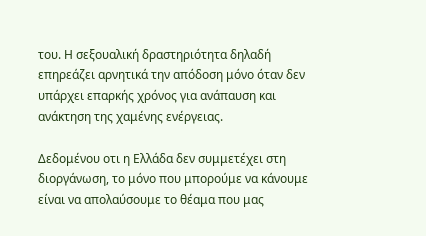του. Η σεξουαλική δραστηριότητα δηλαδή επηρεάζει αρνητικά την απόδοση μόνο όταν δεν υπάρχει επαρκής χρόνος για ανάπαυση και ανάκτηση της χαμένης ενέργειας.

Δεδομένου οτι η Ελλάδα δεν συμμετέχει στη διοργάνωση, το μόνο που μπορούμε να κάνουμε είναι να απολαύσουμε το θέαμα που μας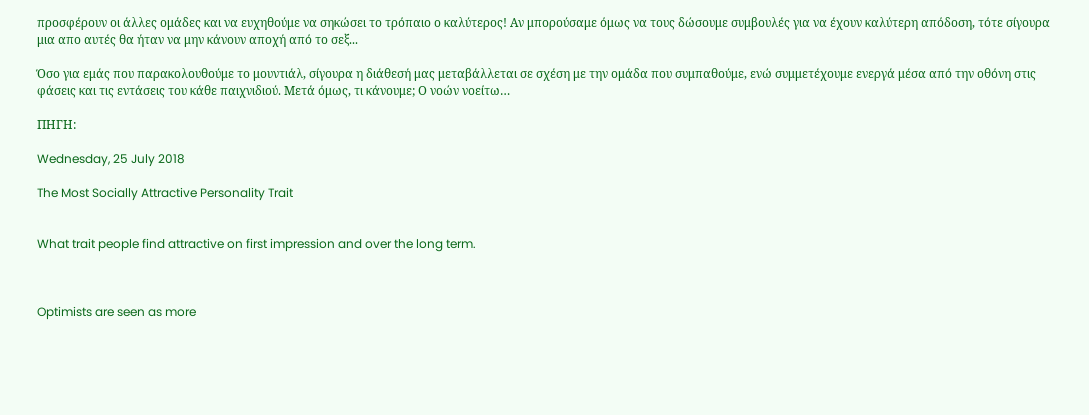προσφέρουν οι άλλες ομάδες και να ευχηθούμε να σηκώσει το τρόπαιο ο καλύτερος! Αν μπορούσαμε όμως να τους δώσουμε συμβουλές για να έχουν καλύτερη απόδοση, τότε σίγουρα μια απο αυτές θα ήταν να μην κάνουν αποχή από το σεξ...

Όσο για εμάς που παρακολουθούμε το μουντιάλ, σίγουρα η διάθεσή μας μεταβάλλεται σε σχέση με την ομάδα που συμπαθούμε, ενώ συμμετέχουμε ενεργά μέσα από την οθόνη στις φάσεις και τις εντάσεις του κάθε παιχνιδιού. Μετά όμως, τι κάνουμε; Ο νοών νοείτω…

ΠΗΓΗ:

Wednesday, 25 July 2018

The Most Socially Attractive Personality Trait


What trait people find attractive on first impression and over the long term.



Optimists are seen as more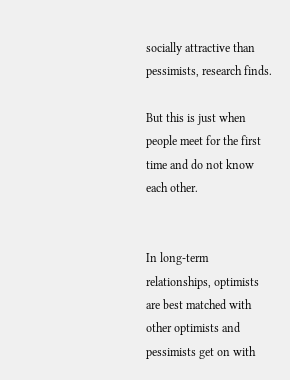socially attractive than pessimists, research finds.

But this is just when people meet for the first time and do not know each other.


In long-term relationships, optimists are best matched with other optimists and pessimists get on with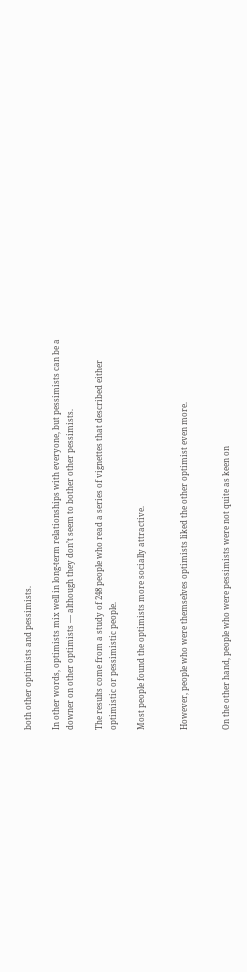both other optimists and pessimists.

In other words, optimists mix well in long-term relationships with everyone, but pessimists can be a downer on other optimists — although they don’t seem to bother other pessimists.

The results come from a study of 248 people who read a series of vignettes that described either optimistic or pessimistic people.

Most people found the optimists more socially attractive.


However, people who were themselves optimists liked the other optimist even more.


On the other hand, people who were pessimists were not quite as keen on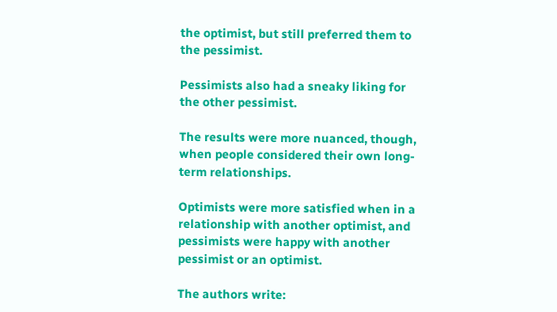the optimist, but still preferred them to the pessimist.

Pessimists also had a sneaky liking for the other pessimist.

The results were more nuanced, though, when people considered their own long-term relationships.

Optimists were more satisfied when in a relationship with another optimist, and pessimists were happy with another pessimist or an optimist.

The authors write: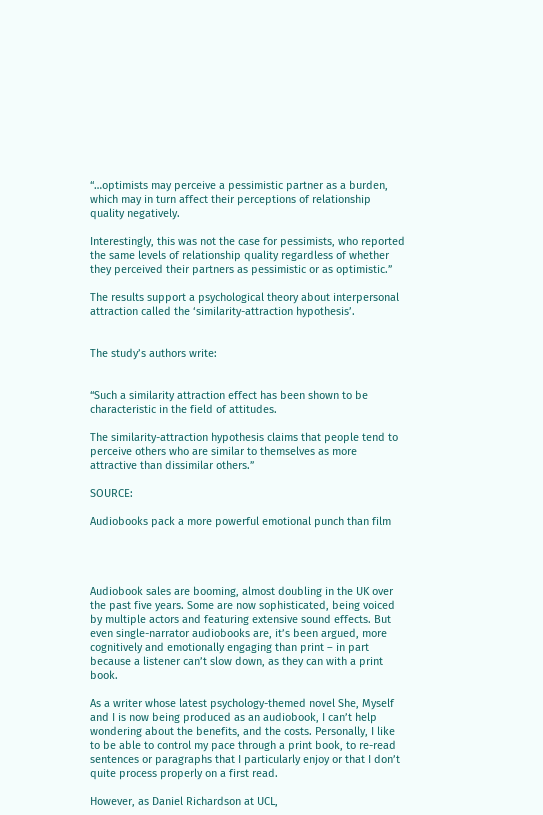“…optimists may perceive a pessimistic partner as a burden, which may in turn affect their perceptions of relationship quality negatively.

Interestingly, this was not the case for pessimists, who reported the same levels of relationship quality regardless of whether they perceived their partners as pessimistic or as optimistic.”

The results support a psychological theory about interpersonal attraction called the ‘similarity-attraction hypothesis’.


The study’s authors write:


“Such a similarity attraction effect has been shown to be characteristic in the field of attitudes.

The similarity-attraction hypothesis claims that people tend to perceive others who are similar to themselves as more attractive than dissimilar others.”

SOURCE:

Audiobooks pack a more powerful emotional punch than film




Audiobook sales are booming, almost doubling in the UK over the past five years. Some are now sophisticated, being voiced by multiple actors and featuring extensive sound effects. But even single-narrator audiobooks are, it’s been argued, more cognitively and emotionally engaging than print – in part because a listener can’t slow down, as they can with a print book.

As a writer whose latest psychology-themed novel She, Myself and I is now being produced as an audiobook, I can’t help wondering about the benefits, and the costs. Personally, I like to be able to control my pace through a print book, to re-read sentences or paragraphs that I particularly enjoy or that I don’t quite process properly on a first read.

However, as Daniel Richardson at UCL,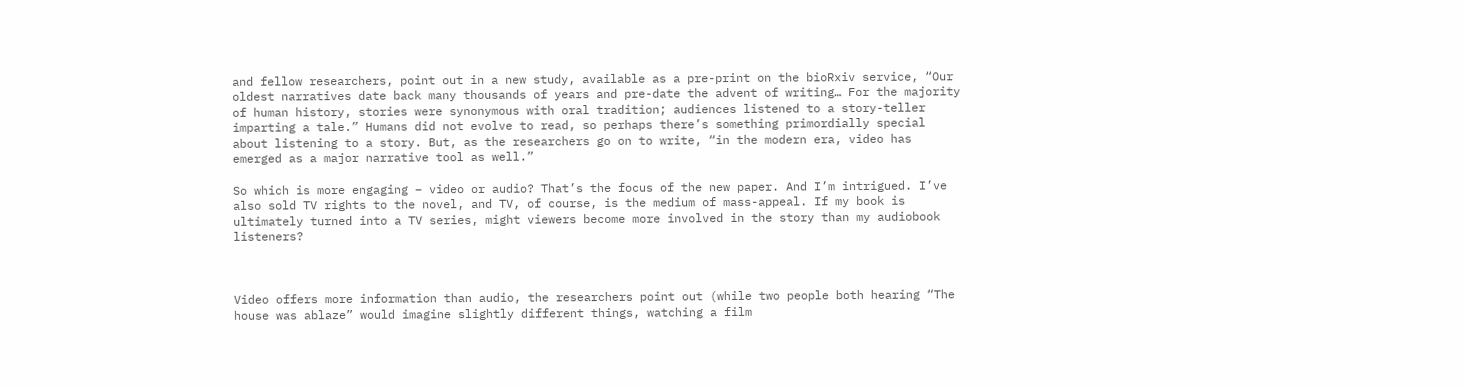and fellow researchers, point out in a new study, available as a pre-print on the bioRxiv service, “Our oldest narratives date back many thousands of years and pre-date the advent of writing… For the majority of human history, stories were synonymous with oral tradition; audiences listened to a story-teller imparting a tale.” Humans did not evolve to read, so perhaps there’s something primordially special about listening to a story. But, as the researchers go on to write, “in the modern era, video has emerged as a major narrative tool as well.”

So which is more engaging – video or audio? That’s the focus of the new paper. And I’m intrigued. I’ve also sold TV rights to the novel, and TV, of course, is the medium of mass-appeal. If my book is ultimately turned into a TV series, might viewers become more involved in the story than my audiobook listeners?



Video offers more information than audio, the researchers point out (while two people both hearing “The house was ablaze” would imagine slightly different things, watching a film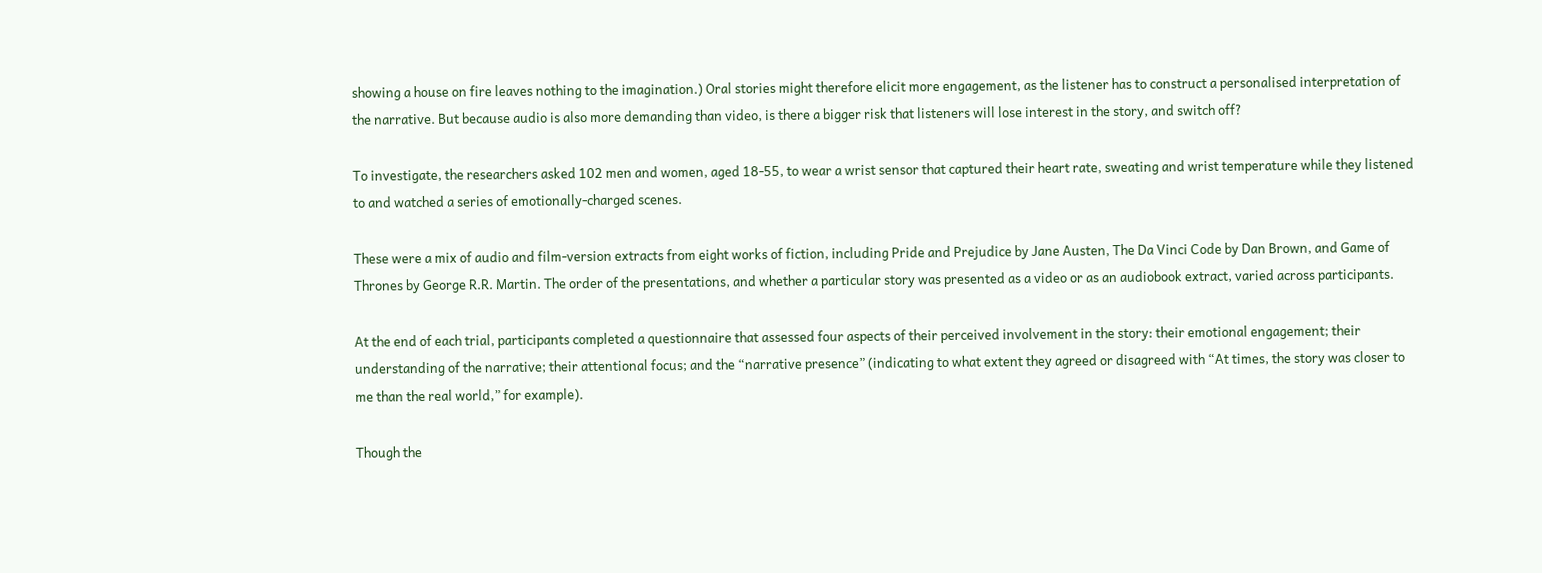showing a house on fire leaves nothing to the imagination.) Oral stories might therefore elicit more engagement, as the listener has to construct a personalised interpretation of the narrative. But because audio is also more demanding than video, is there a bigger risk that listeners will lose interest in the story, and switch off?

To investigate, the researchers asked 102 men and women, aged 18-55, to wear a wrist sensor that captured their heart rate, sweating and wrist temperature while they listened to and watched a series of emotionally-charged scenes.

These were a mix of audio and film-version extracts from eight works of fiction, including Pride and Prejudice by Jane Austen, The Da Vinci Code by Dan Brown, and Game of Thrones by George R.R. Martin. The order of the presentations, and whether a particular story was presented as a video or as an audiobook extract, varied across participants.

At the end of each trial, participants completed a questionnaire that assessed four aspects of their perceived involvement in the story: their emotional engagement; their understanding of the narrative; their attentional focus; and the “narrative presence” (indicating to what extent they agreed or disagreed with “At times, the story was closer to me than the real world,” for example).

Though the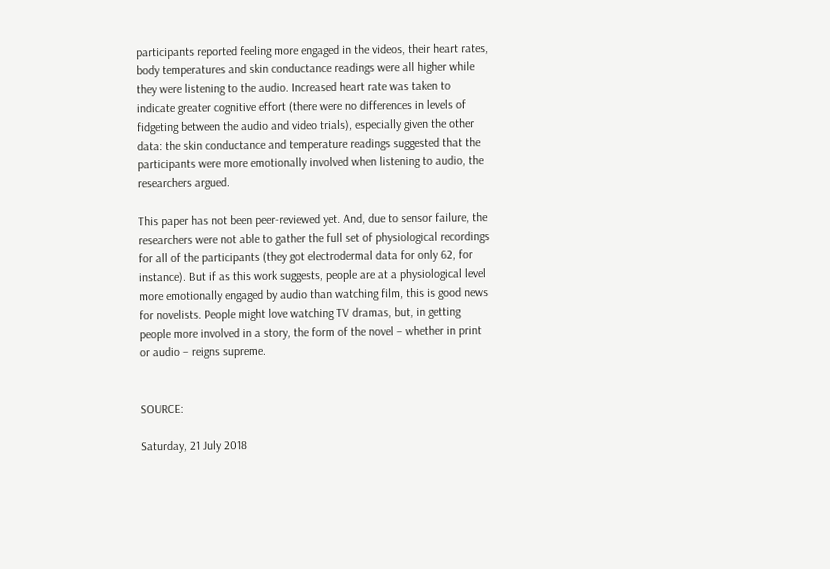participants reported feeling more engaged in the videos, their heart rates, body temperatures and skin conductance readings were all higher while they were listening to the audio. Increased heart rate was taken to indicate greater cognitive effort (there were no differences in levels of fidgeting between the audio and video trials), especially given the other data: the skin conductance and temperature readings suggested that the participants were more emotionally involved when listening to audio, the researchers argued.

This paper has not been peer-reviewed yet. And, due to sensor failure, the researchers were not able to gather the full set of physiological recordings for all of the participants (they got electrodermal data for only 62, for instance). But if as this work suggests, people are at a physiological level more emotionally engaged by audio than watching film, this is good news for novelists. People might love watching TV dramas, but, in getting people more involved in a story, the form of the novel – whether in print or audio – reigns supreme.


SOURCE:

Saturday, 21 July 2018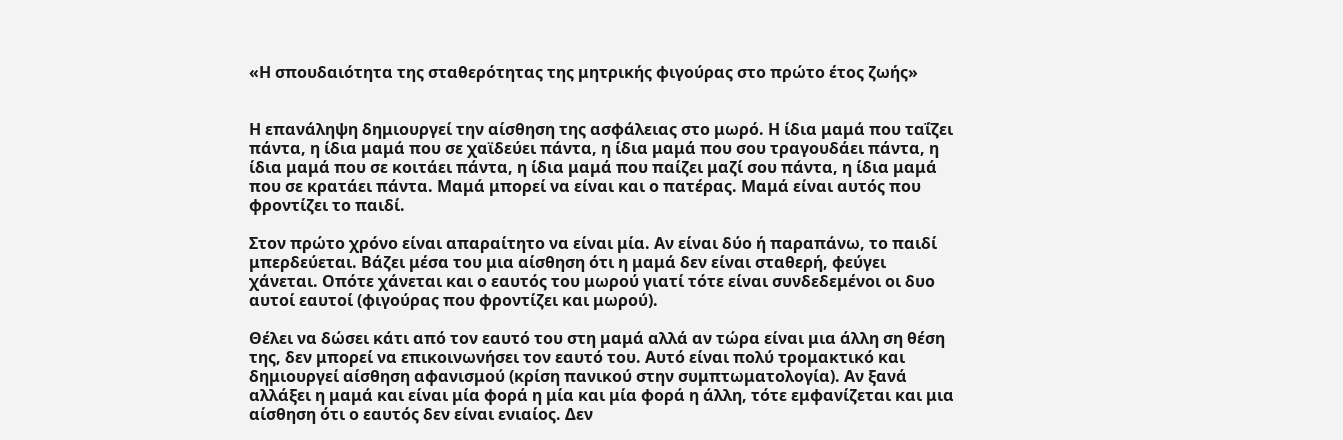«Η σπουδαιότητα της σταθερότητας της μητρικής φιγούρας στο πρώτο έτος ζωής»


Η επανάληψη δημιουργεί την αίσθηση της ασφάλειας στο μωρό. Η ίδια μαμά που ταΐζει πάντα, η ίδια μαμά που σε χαϊδεύει πάντα, η ίδια μαμά που σου τραγουδάει πάντα, η ίδια μαμά που σε κοιτάει πάντα, η ίδια μαμά που παίζει μαζί σου πάντα, η ίδια μαμά που σε κρατάει πάντα. Μαμά μπορεί να είναι και ο πατέρας. Μαμά είναι αυτός που φροντίζει το παιδί.

Στον πρώτο χρόνο είναι απαραίτητο να είναι μία. Αν είναι δύο ή παραπάνω, το παιδί μπερδεύεται. Βάζει μέσα του μια αίσθηση ότι η μαμά δεν είναι σταθερή, φεύγει χάνεται. Οπότε χάνεται και ο εαυτός του μωρού γιατί τότε είναι συνδεδεμένοι οι δυο αυτοί εαυτοί (φιγούρας που φροντίζει και μωρού).

Θέλει να δώσει κάτι από τον εαυτό του στη μαμά αλλά αν τώρα είναι μια άλλη ση θέση της, δεν μπορεί να επικοινωνήσει τον εαυτό του. Αυτό είναι πολύ τρομακτικό και δημιουργεί αίσθηση αφανισμού (κρίση πανικού στην συμπτωματολογία). Αν ξανά αλλάξει η μαμά και είναι μία φορά η μία και μία φορά η άλλη, τότε εμφανίζεται και μια αίσθηση ότι ο εαυτός δεν είναι ενιαίος. Δεν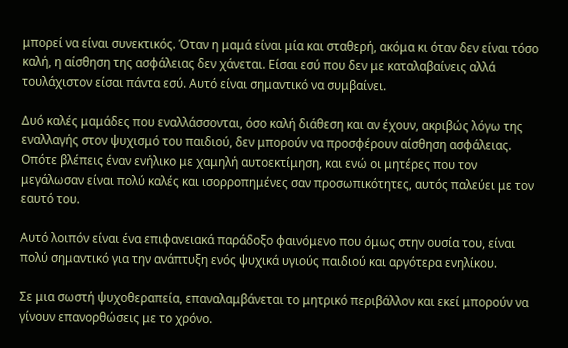μπορεί να είναι συνεκτικός. Όταν η μαμά είναι μία και σταθερή, ακόμα κι όταν δεν είναι τόσο καλή, η αίσθηση της ασφάλειας δεν χάνεται. Είσαι εσύ που δεν με καταλαβαίνεις αλλά τουλάχιστον είσαι πάντα εσύ. Αυτό είναι σημαντικό να συμβαίνει.

Δυό καλές μαμάδες που εναλλάσσονται, όσο καλή διάθεση και αν έχουν, ακριβώς λόγω της εναλλαγής στον ψυχισμό του παιδιού, δεν μπορούν να προσφέρουν αίσθηση ασφάλειας. Οπότε βλέπεις έναν ενήλικο με χαμηλή αυτοεκτίμηση, και ενώ οι μητέρες που τον μεγάλωσαν είναι πολύ καλές και ισορροπημένες σαν προσωπικότητες, αυτός παλεύει με τον εαυτό του.

Αυτό λοιπόν είναι ένα επιφανειακά παράδοξο φαινόμενο που όμως στην ουσία του, είναι πολύ σημαντικό για την ανάπτυξη ενός ψυχικά υγιούς παιδιού και αργότερα ενηλίκου.

Σε μια σωστή ψυχοθεραπεία, επαναλαμβάνεται το μητρικό περιβάλλον και εκεί μπορούν να γίνουν επανορθώσεις με το χρόνο.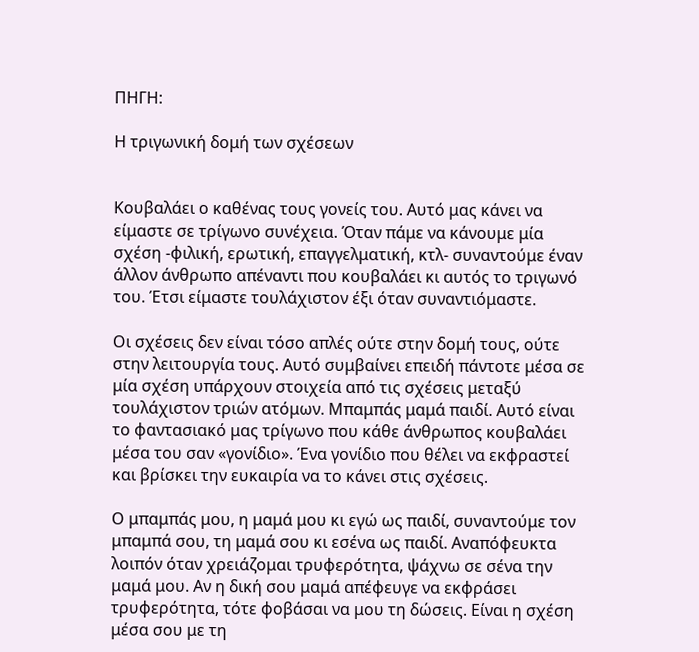ΠΗΓΗ:

Η τριγωνική δομή των σχέσεων


Κουβαλάει ο καθένας τους γονείς του. Αυτό μας κάνει να είμαστε σε τρίγωνο συνέχεια. Όταν πάμε να κάνουμε μία σχέση -φιλική, ερωτική, επαγγελματική, κτλ- συναντούμε έναν άλλον άνθρωπο απέναντι που κουβαλάει κι αυτός το τριγωνό του. Έτσι είμαστε τουλάχιστον έξι όταν συναντιόμαστε.

Οι σχέσεις δεν είναι τόσο απλές ούτε στην δομή τους, ούτε στην λειτουργία τους. Αυτό συμβαίνει επειδή πάντοτε μέσα σε μία σχέση υπάρχουν στοιχεία από τις σχέσεις μεταξύ τουλάχιστον τριών ατόμων. Μπαμπάς μαμά παιδί. Αυτό είναι το φαντασιακό μας τρίγωνο που κάθε άνθρωπος κουβαλάει μέσα του σαν «γονίδιο». Ένα γονίδιο που θέλει να εκφραστεί και βρίσκει την ευκαιρία να το κάνει στις σχέσεις.

Ο μπαμπάς μου, η μαμά μου κι εγώ ως παιδί, συναντούμε τον μπαμπά σου, τη μαμά σου κι εσένα ως παιδί. Αναπόφευκτα λοιπόν όταν χρειάζομαι τρυφερότητα, ψάχνω σε σένα την μαμά μου. Αν η δική σου μαμά απέφευγε να εκφράσει τρυφερότητα, τότε φοβάσαι να μου τη δώσεις. Είναι η σχέση μέσα σου με τη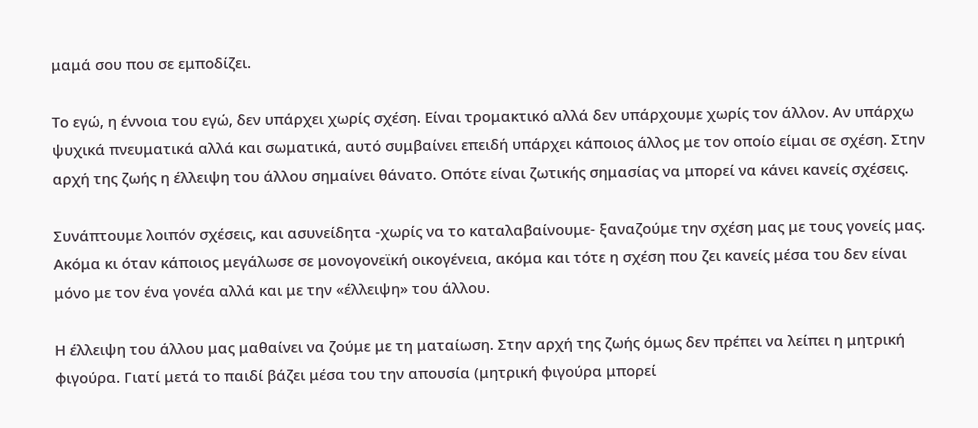μαμά σου που σε εμποδίζει.

Το εγώ, η έννοια του εγώ, δεν υπάρχει χωρίς σχέση. Είναι τρομακτικό αλλά δεν υπάρχουμε χωρίς τον άλλον. Αν υπάρχω ψυχικά πνευματικά αλλά και σωματικά, αυτό συμβαίνει επειδή υπάρχει κάποιος άλλος με τον οποίο είμαι σε σχέση. Στην αρχή της ζωής η έλλειψη του άλλου σημαίνει θάνατο. Οπότε είναι ζωτικής σημασίας να μπορεί να κάνει κανείς σχέσεις.

Συνάπτουμε λοιπόν σχέσεις, και ασυνείδητα -χωρίς να το καταλαβαίνουμε- ξαναζούμε την σχέση μας με τους γονείς μας. Ακόμα κι όταν κάποιος μεγάλωσε σε μονογονεϊκή οικογένεια, ακόμα και τότε η σχέση που ζει κανείς μέσα του δεν είναι μόνο με τον ένα γονέα αλλά και με την «έλλειψη» του άλλου.

Η έλλειψη του άλλου μας μαθαίνει να ζούμε με τη ματαίωση. Στην αρχή της ζωής όμως δεν πρέπει να λείπει η μητρική φιγούρα. Γιατί μετά το παιδί βάζει μέσα του την απουσία (μητρική φιγούρα μπορεί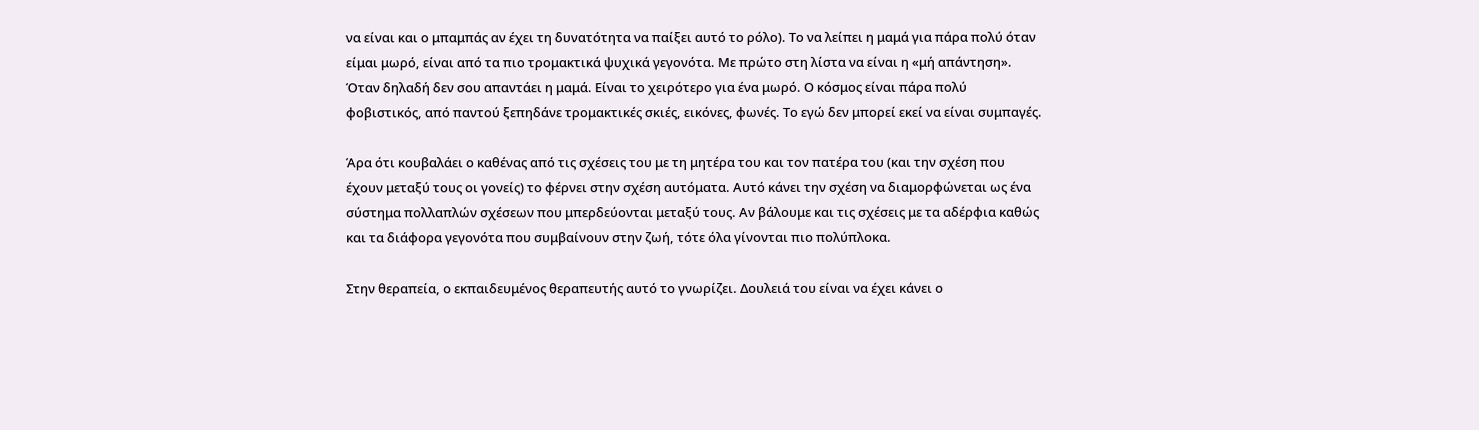να είναι και ο μπαμπάς αν έχει τη δυνατότητα να παίξει αυτό το ρόλο). Το να λείπει η μαμά για πάρα πολύ όταν είμαι μωρό, είναι από τα πιο τρομακτικά ψυχικά γεγονότα. Με πρώτο στη λίστα να είναι η «μή απάντηση». Όταν δηλαδή δεν σου απαντάει η μαμά. Είναι το χειρότερο για ένα μωρό. Ο κόσμος είναι πάρα πολύ φοβιστικός, από παντού ξεπηδάνε τρομακτικές σκιές, εικόνες, φωνές. Το εγώ δεν μπορεί εκεί να είναι συμπαγές.

Άρα ότι κουβαλάει ο καθένας από τις σχέσεις του με τη μητέρα του και τον πατέρα του (και την σχέση που έχουν μεταξύ τους οι γονείς) το φέρνει στην σχέση αυτόματα. Αυτό κάνει την σχέση να διαμορφώνεται ως ένα σύστημα πολλαπλών σχέσεων που μπερδεύονται μεταξύ τους. Αν βάλουμε και τις σχέσεις με τα αδέρφια καθώς και τα διάφορα γεγονότα που συμβαίνουν στην ζωή, τότε όλα γίνονται πιο πολύπλοκα.

Στην θεραπεία, ο εκπαιδευμένος θεραπευτής αυτό το γνωρίζει. Δουλειά του είναι να έχει κάνει ο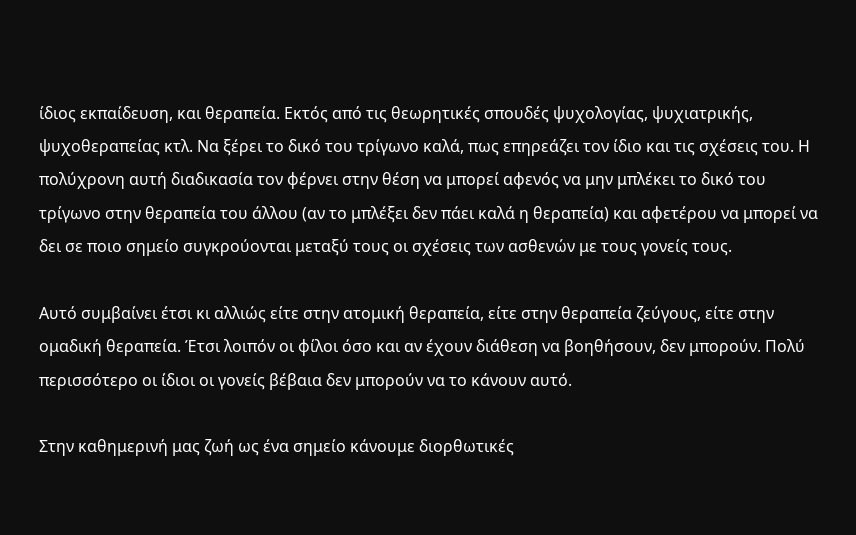ίδιος εκπαίδευση, και θεραπεία. Εκτός από τις θεωρητικές σπουδές ψυχολογίας, ψυχιατρικής, ψυχοθεραπείας κτλ. Να ξέρει το δικό του τρίγωνο καλά, πως επηρεάζει τον ίδιο και τις σχέσεις του. Η πολύχρονη αυτή διαδικασία τον φέρνει στην θέση να μπορεί αφενός να μην μπλέκει το δικό του τρίγωνο στην θεραπεία του άλλου (αν το μπλέξει δεν πάει καλά η θεραπεία) και αφετέρου να μπορεί να δει σε ποιο σημείο συγκρούονται μεταξύ τους οι σχέσεις των ασθενών με τους γονείς τους.

Αυτό συμβαίνει έτσι κι αλλιώς είτε στην ατομική θεραπεία, είτε στην θεραπεία ζεύγους, είτε στην ομαδική θεραπεία. Έτσι λοιπόν οι φίλοι όσο και αν έχουν διάθεση να βοηθήσουν, δεν μπορούν. Πολύ περισσότερο οι ίδιοι οι γονείς βέβαια δεν μπορούν να το κάνουν αυτό.

Στην καθημερινή μας ζωή ως ένα σημείο κάνουμε διορθωτικές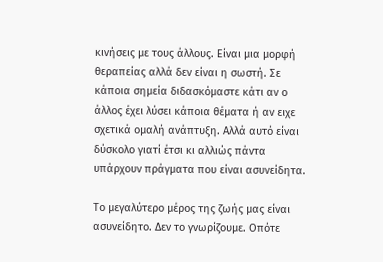κινήσεις με τους άλλους. Είναι μια μορφή θεραπείας αλλά δεν είναι η σωστή. Σε κάποια σημεία διδασκόμαστε κάτι αν ο άλλος έχει λύσει κάποια θέματα ή αν ειχε σχετικά ομαλή ανάπτυξη. Αλλά αυτό είναι δύσκολο γιατί έτσι κι αλλιώς πάντα υπάρχουν πράγματα που είναι ασυνείδητα.

Το μεγαλύτερο μέρος της ζωής μας είναι ασυνείδητο. Δεν το γνωρίζουμε. Οπότε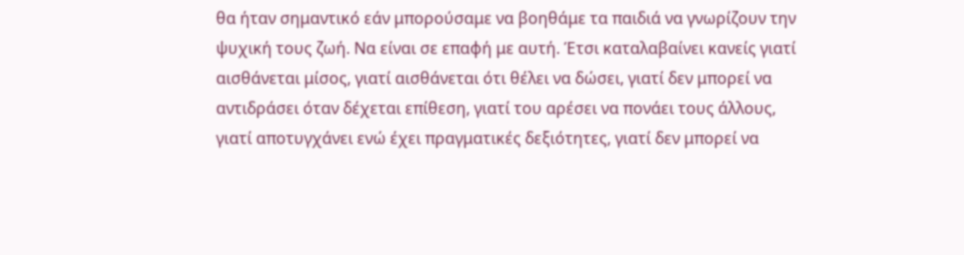θα ήταν σημαντικό εάν μπορούσαμε να βοηθάμε τα παιδιά να γνωρίζουν την ψυχική τους ζωή. Να είναι σε επαφή με αυτή. Έτσι καταλαβαίνει κανείς γιατί αισθάνεται μίσος, γιατί αισθάνεται ότι θέλει να δώσει, γιατί δεν μπορεί να αντιδράσει όταν δέχεται επίθεση, γιατί του αρέσει να πονάει τους άλλους, γιατί αποτυγχάνει ενώ έχει πραγματικές δεξιότητες, γιατί δεν μπορεί να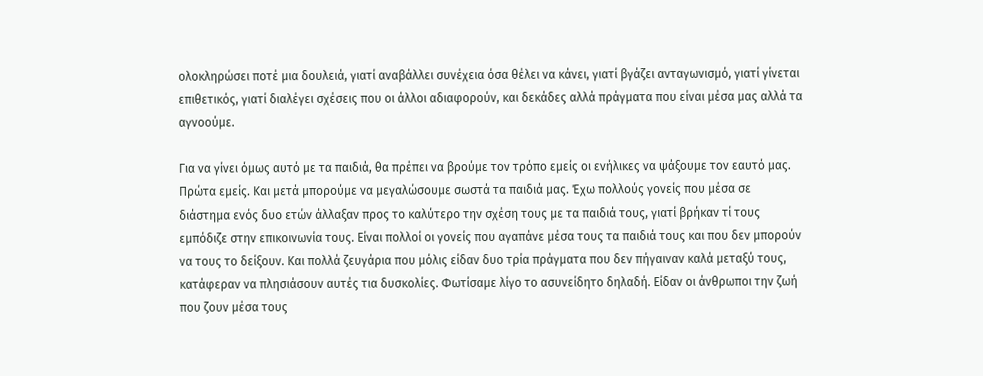ολοκληρώσει ποτέ μια δουλειά, γιατί αναβάλλει συνέχεια όσα θέλει να κάνει, γιατί βγάζει ανταγωνισμό, γιατί γίνεται επιθετικός, γιατί διαλέγει σχέσεις που οι άλλοι αδιαφορούν, και δεκάδες αλλά πράγματα που είναι μέσα μας αλλά τα αγνοούμε.

Για να γίνει όμως αυτό με τα παιδιά, θα πρέπει να βρούμε τον τρόπο εμείς οι ενήλικες να ψάξουμε τον εαυτό μας. Πρώτα εμείς. Και μετά μπορούμε να μεγαλώσουμε σωστά τα παιδιά μας. Έχω πολλούς γονείς που μέσα σε διάστημα ενός δυο ετών άλλαξαν προς το καλύτερο την σχέση τους με τα παιδιά τους, γιατί βρήκαν τί τους εμπόδιζε στην επικοινωνία τους. Είναι πολλοί οι γονείς που αγαπάνε μέσα τους τα παιδιά τους και που δεν μπορούν να τους το δείξουν. Και πολλά ζευγάρια που μόλις είδαν δυο τρία πράγματα που δεν πήγαιναν καλά μεταξύ τους, κατάφεραν να πλησιάσουν αυτές τια δυσκολίες. Φωτίσαμε λίγο το ασυνείδητο δηλαδή. Είδαν οι άνθρωποι την ζωή που ζουν μέσα τους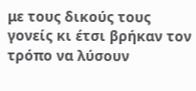με τους δικούς τους γονείς κι έτσι βρήκαν τον τρόπο να λύσουν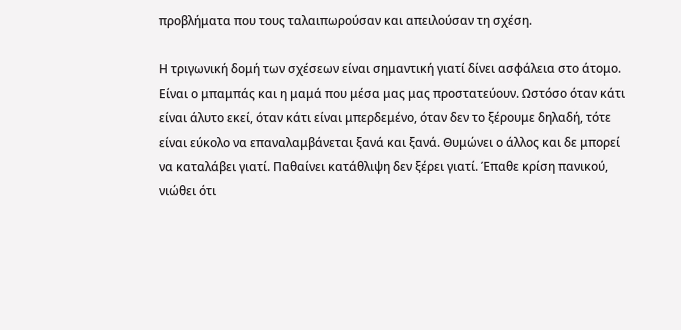προβλήματα που τους ταλαιπωρούσαν και απειλούσαν τη σχέση.

Η τριγωνική δομή των σχέσεων είναι σημαντική γιατί δίνει ασφάλεια στο άτομο. Είναι ο μπαμπάς και η μαμά που μέσα μας μας προστατεύουν. Ωστόσο όταν κάτι είναι άλυτο εκεί, όταν κάτι είναι μπερδεμένο, όταν δεν το ξέρουμε δηλαδή, τότε είναι εύκολο να επαναλαμβάνεται ξανά και ξανά. Θυμώνει ο άλλος και δε μπορεί να καταλάβει γιατί. Παθαίνει κατάθλιψη δεν ξέρει γιατί. Έπαθε κρίση πανικού, νιώθει ότι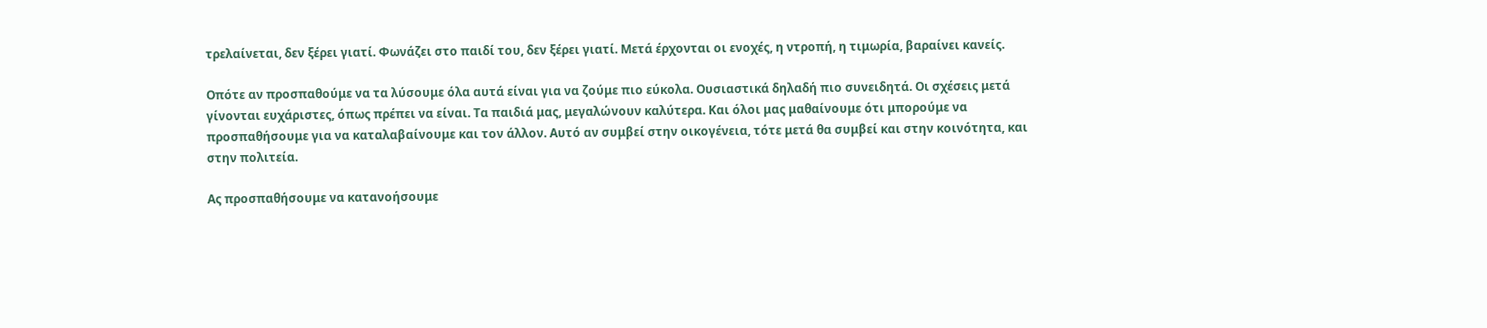τρελαίνεται, δεν ξέρει γιατί. Φωνάζει στο παιδί του, δεν ξέρει γιατί. Μετά έρχονται οι ενοχές, η ντροπή, η τιμωρία, βαραίνει κανείς.

Οπότε αν προσπαθούμε να τα λύσουμε όλα αυτά είναι για να ζούμε πιο εύκολα. Ουσιαστικά δηλαδή πιο συνειδητά. Οι σχέσεις μετά γίνονται ευχάριστες, όπως πρέπει να είναι. Τα παιδιά μας, μεγαλώνουν καλύτερα. Και όλοι μας μαθαίνουμε ότι μπορούμε να προσπαθήσουμε για να καταλαβαίνουμε και τον άλλον. Αυτό αν συμβεί στην οικογένεια, τότε μετά θα συμβεί και στην κοινότητα, και στην πολιτεία.

Ας προσπαθήσουμε να κατανοήσουμε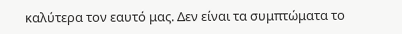καλύτερα τον εαυτό μας. Δεν είναι τα συμπτώματα το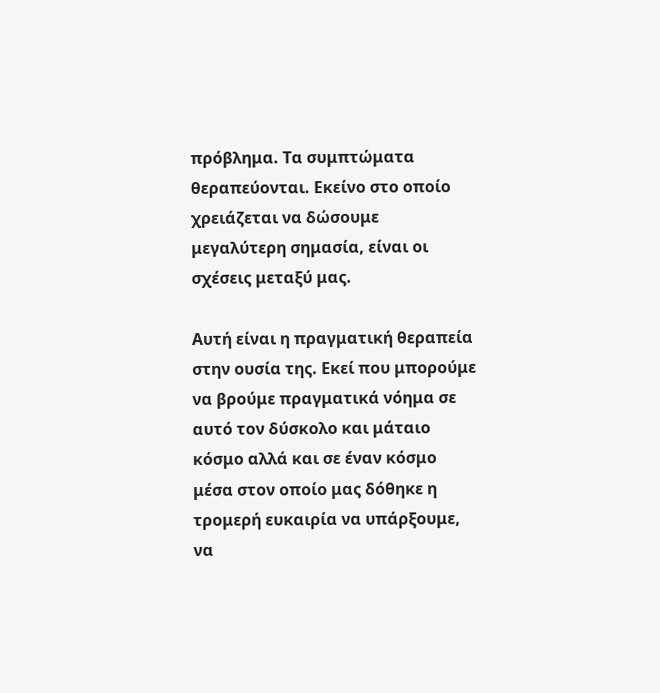πρόβλημα. Τα συμπτώματα θεραπεύονται. Εκείνο στο οποίο χρειάζεται να δώσουμε μεγαλύτερη σημασία, είναι οι σχέσεις μεταξύ μας.

Αυτή είναι η πραγματική θεραπεία στην ουσία της. Εκεί που μπορούμε να βρούμε πραγματικά νόημα σε αυτό τον δύσκολο και μάταιο κόσμο αλλά και σε έναν κόσμο μέσα στον οποίο μας δόθηκε η τρομερή ευκαιρία να υπάρξουμε, να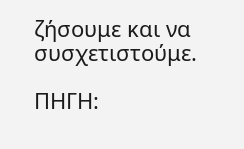ζήσουμε και να συσχετιστούμε.

ΠΗΓΗ: